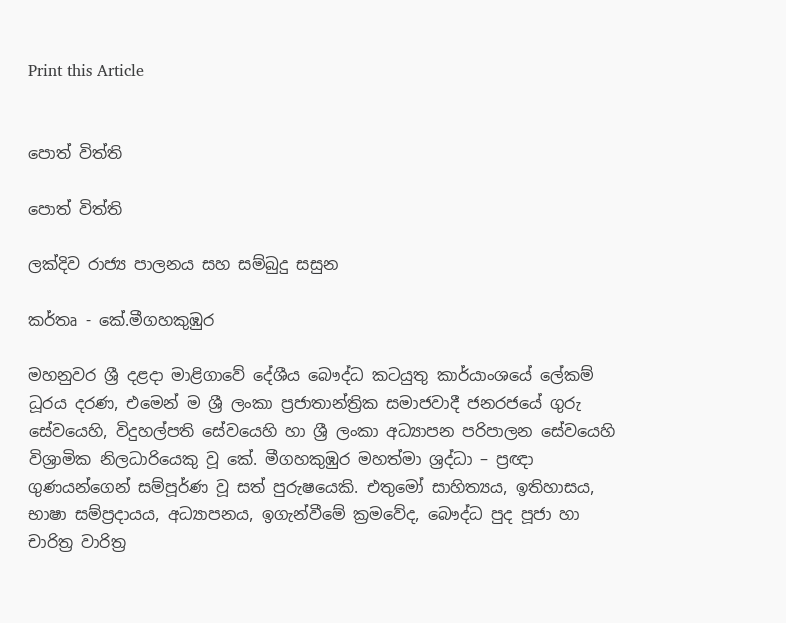Print this Article


පොත් විත්ති

පොත් විත්ති

ලක්දිව රාජ්‍ය පාලනය සහ සම්බුදු සසුන

කර්තෘ - කේ.මීගහකුඹුර

මහනුවර ශ්‍රී දළදා මාළිගාවේ දේශීය බෞද්ධ කටයුතු කාර්යාංශයේ ලේකම් ධූරය දරණ, එමෙන් ම ශ්‍රී ලංකා ප්‍රජාතාන්ත්‍රික සමාජවාදී ජනරජයේ ගුරු සේවයෙහි, විදුහල්පති සේවයෙහි හා ශ්‍රී ලංකා අධ්‍යාපන පරිපාලන සේවයෙහි විශ්‍රාමික නිලධාරියෙකු වූ කේ. මීගහකුඹුර මහත්මා ශ්‍රද්ධා – ප්‍රඥා ගුණයන්ගෙන් සම්පූර්ණ වූ සත් පුරුෂයෙකි. එතුමෝ සාහිත්‍යය, ඉතිහාසය, භාෂා සම්ප්‍රදායය, අධ්‍යාපනය, ඉගැන්වීමේ ක්‍රමවේද, බෞද්ධ පුද පූජා හා චාරිත්‍ර වාරිත්‍ර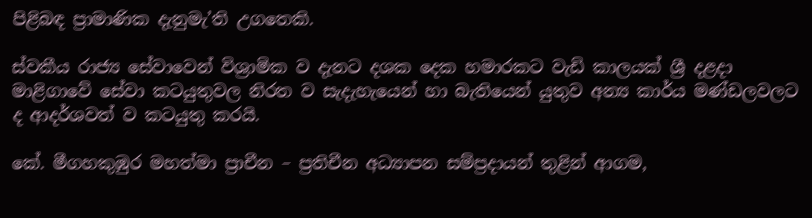පිළිබඳ ප්‍රාමාණික දැනුමැ’ති උගතෙකි.

ස්වකීය රාජ්‍ය සේවාවෙන් විශ්‍රාමික ව දැනට දශක දෙක හමාරකට වැඩි කාලයක් ශ්‍රී දළදා මාළිගාවේ සේවා කටයුතුවල නිරත ව සැදැහැයෙන් හා බැතියෙන් යුතුව අන්‍ය කාර්ය මණ්ඩලවලට ද ආදර්ශවත් ව කටයුතු කරයි.

කේ. මීගහකුඹුර මහත්මා ප්‍රාචීන – ප්‍රතිචීන අධ්‍යාපන සම්ප්‍රදායන් තුළින් ආගම,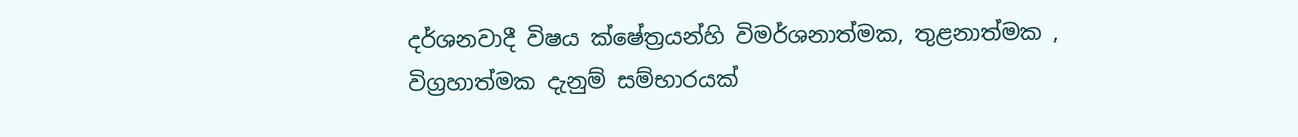දර්ශනවාදී විෂය ක්ෂේත්‍රයන්හි විමර්ශනාත්මක, තුළනාත්මක , විග්‍රහාත්මක දැනුම් සම්භාරයක්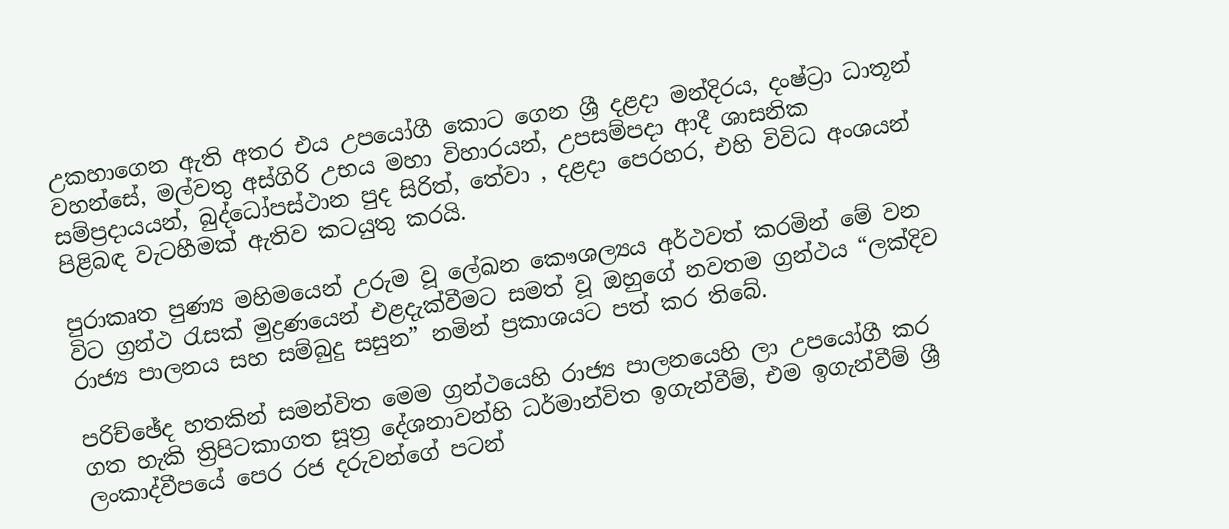උකහාගෙන ඇති අතර එය උපයෝගී කොට ගෙන ශ්‍රී දළදා මන්දිරය, දංෂ්ට්‍රා ධාතූන් වහන්සේ, මල්වතු අස්ගිරි උභය මහා විහාරයන්, උපසම්පදා ආදී ශාසනික සම්ප්‍රදායයන්, බුද්ධෝපස්ථාන පුද සිරිත්, තේවා , දළදා පෙරහර, එහි විවිධ අංශයන් පිළිබඳ වැටහීමක් ඇතිව කටයුතු කරයි.

පුරාකෘත පුණ්‍ය මහිමයෙන් උරුම වූ ලේඛන කෞශල්‍යය අර්ථවත් කරමින් මේ වන විට ග්‍රන්ථ රැසක් මුද්‍රණයෙන් එළදැක්වීමට සමත් වූ ඔහුගේ නවතම ග්‍රන්ථය “ලක්දිව රාජ්‍ය පාලනය සහ සම්බුදු සසුන” නමින් ප්‍රකාශයට පත් කර තිබේ.

පරිච්ඡේද හතකින් සමන්විත මෙම ග්‍රන්ථයෙහි රාජ්‍ය පාලනයෙහි ලා උපයෝගී කර ගත හැකි ත්‍රිපිටකාගත සූත්‍ර දේශනාවන්හි ධර්මාන්විත ඉගැන්වීම්, එම ඉගැන්වීම් ශ්‍රී ලංකාද්වීපයේ පෙර රජ දරුවන්ගේ පටන්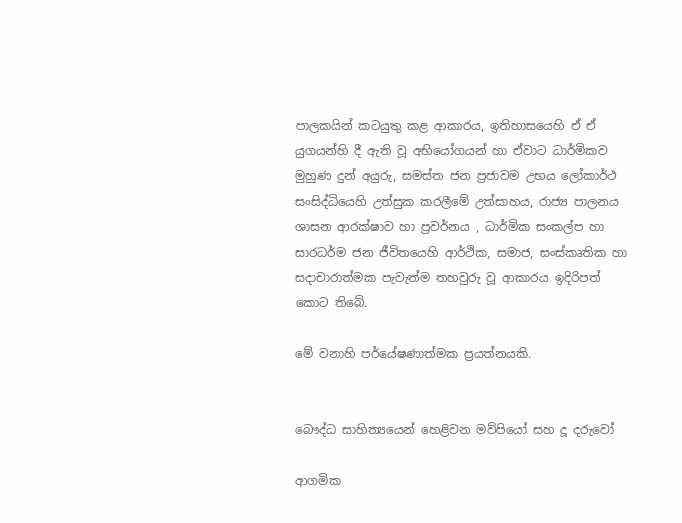පාලකයින් කටයුතු කළ ආකාරය, ඉතිහාසයෙහි ඒ ඒ යුගයන්හි දී ඇති වූ අභියෝගයන් හා ඒවාට ධාර්මිකව මුහුණ දුන් අයුරු, සමස්ත ජන ප්‍රජාවම උභය ලෝකාර්ථ සංසිද්ධියෙහි උත්සුක කරලීමේ උත්සාහය, රාජ්‍ය පාලනය ශාසන ආරක්ෂාව හා ප්‍රවර්නය , ධාර්මික සංකල්ප හා සාරධර්ම ජන ජීවිතයෙහි ආර්ථික, සමාජ, සංස්කෘතික හා සදාචාරාත්මක පැවැත්ම තහවුරු වූ ආකාරය ඉදිරිපත් කොට තිබේ.

මේ වනාහි පර්යේෂණාත්මක ප්‍රයත්නයකි.


බෞද්ධ සාහිත්‍යයෙන් හෙළිවන මව්පියෝ සහ දූ දරුවෝ

ආගමික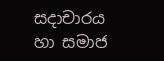සදාචාරය හා සමාජ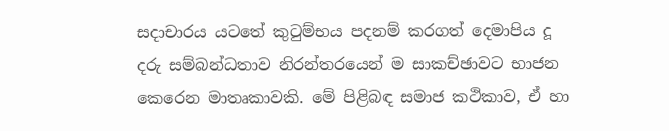සදාචාරය යටතේ කුටුම්භය පදනම් කරගත් දෙමාපිය දූ දරු සම්බන්ධතාව නිරන්තරයෙන් ම සාකච්ඡාවට භාජන කෙරෙන මාතෘකාවකි. මේ පිළිබඳ සමාජ කථිකාව, ඒ හා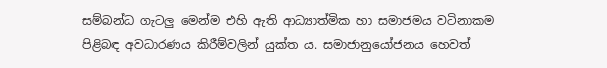සම්බන්ධ ගැටලු මෙන්ම එහි ඇති ආධ්‍යාත්මික හා සමාජමය වටිනාකම පිළිබඳ අවධාරණය කිරීම්වලින් යුක්ත ය. සමාජානුයෝජනය හෙවත්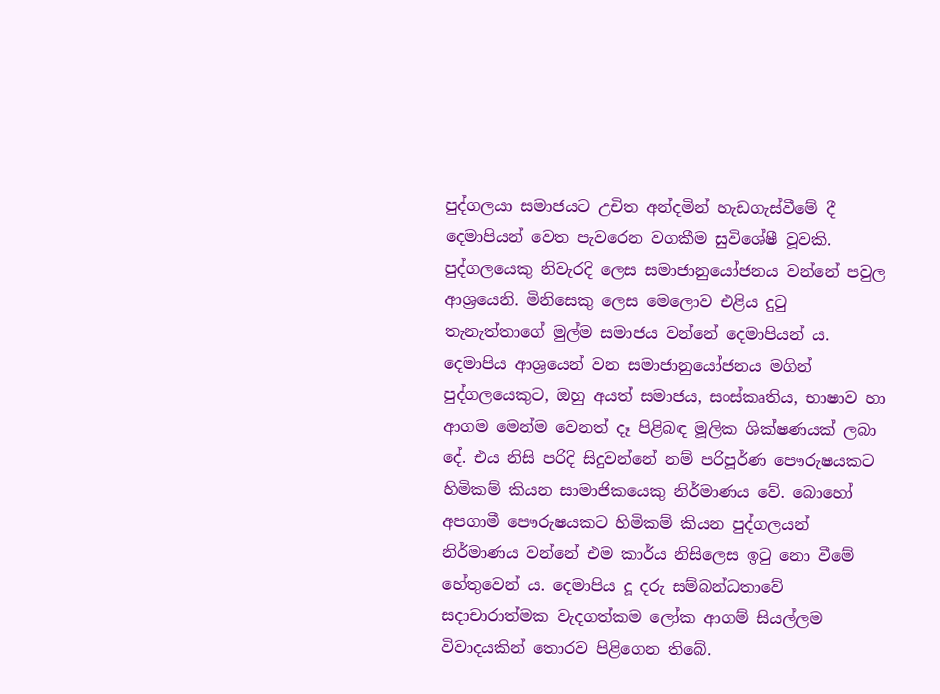පුද්ගලයා සමාජයට උචිත අන්දමින් හැඩගැස්වීමේ දී දෙමාපියන් වෙත පැවරෙන වගකීම සුවිශේෂී වූවකි. පුද්ගලයෙකු නිවැරදි ලෙස සමාජානුයෝජනය වන්නේ පවුල ආශ්‍රයෙනි. මිනිසෙකු ලෙස මෙලොව එළිය දුටු තැනැත්තාගේ මුල්ම සමාජය වන්නේ දෙමාපියන් ය. දෙමාපිය ආශ්‍රයෙන් වන සමාජානුයෝජනය මගින් පුද්ගලයෙකුට, ඔහු අයත් සමාජය, සංස්කෘතිය, භාෂාව හා ආගම මෙන්ම වෙනත් දෑ පිළිබඳ මූලික ශික්ෂණයක් ලබා දේ. එය නිසි පරිදි සිදුවන්නේ නම් පරිපූර්ණ පෞරුෂයකට හිමිකම් කියන සාමාජිකයෙකු නිර්මාණය වේ. බොහෝ අපගාමී පෞරුෂයකට හිමිකම් කියන පුද්ගලයන් නිර්මාණය වන්නේ එම කාර්ය නිසිලෙස ඉටු නො වීමේ හේතුවෙන් ය. දෙමාපිය දූ දරු සම්බන්ධතාවේ සදාචාරාත්මක වැදගත්කම ලෝක ආගම් සියල්ලම විවාදයකින් තොරව පිළිගෙන තිබේ.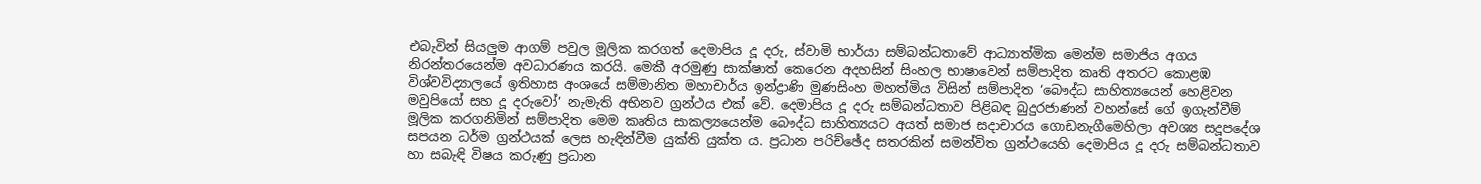එබැවින් සියලුම ආගම් පවුල මූලික කරගත් දෙමාපිය දූ දරු, ස්වාමි භාර්යා සම්බන්ධතාවේ ආධ්‍යාත්මික මෙන්ම සමාජිය අගය නිරන්තරයෙන්ම අවධාරණය කරයි. මෙකී අරමුණු සාක්ෂාත් කෙරෙන අදහසින් සිංහල භාෂාවෙන් සම්පාදිත කෘති අතරට කොළඹ විශ්වවිද්‍යාලයේ ඉතිහාස අංශයේ සම්මානිත මහාචාර්ය ඉන්ද්‍රාණි මුණසිංහ මහත්මිය විසින් සම්පාදිත ‘බෞද්ධ සාහිත්‍යයෙන් හෙළිවන මවුපියෝ සහ දූ දරුවෝ’ නැමැති අභිනව ග්‍රන්ථය එක් වේ. දෙමාපිය දූ දරු සම්බන්ධතාව පිළිබඳ බුදුරජාණන් වහන්සේ ගේ ඉගැන්වීම් මූලික කරගනිමින් සම්පාදිත මෙම කෘතිය සාකල්‍යයෙන්ම බෞද්ධ සාහිත්‍යයට අයත් සමාජ සදාචාරය ගොඩනැගීමෙහිලා අවශ්‍ය සදූපදේශ සපයන ධර්ම ග්‍රන්ථයක් ලෙස හැඳින්වීම යුක්ති යුක්ත ය. ප්‍රධාන පරිච්ඡේද සතරකින් සමන්විත ග්‍රන්ථයෙහි දෙමාපිය දූ දරු සම්බන්ධතාව හා සබැඳි විෂය කරුණු ප්‍රධාන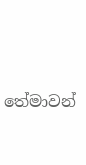තේමාවන්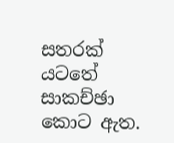සතරක් යටතේ සාකච්ඡා කොට ඇත.